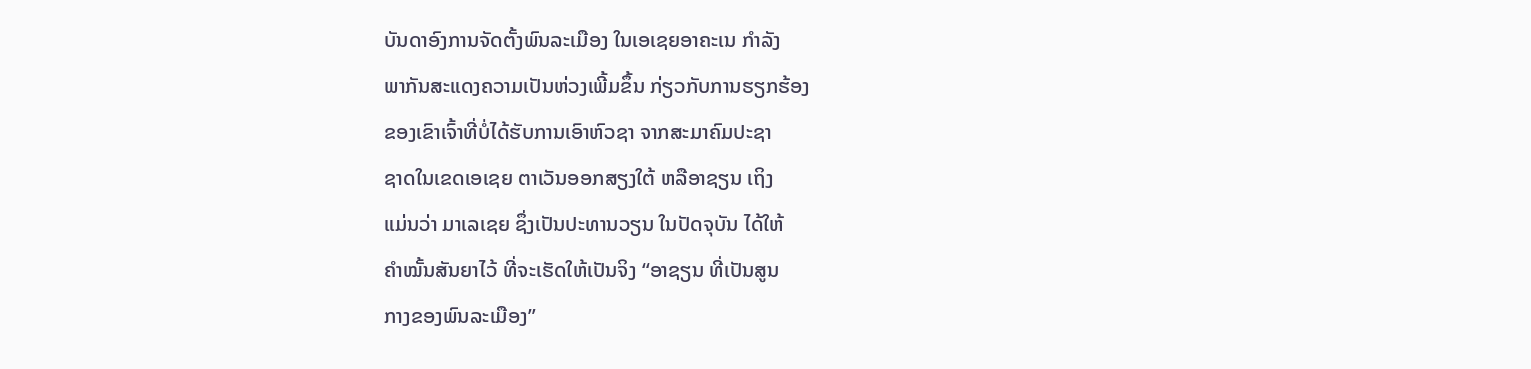ບັນດາອົງການຈັດຕັ້ງພົນລະເມືອງ ໃນເອເຊຍອາຄະເນ ກຳລັງ
ພາກັນສະແດງຄວາມເປັນຫ່ວງເພີ້ມຂຶ້ນ ກ່ຽວກັບການຮຽກຮ້ອງ
ຂອງເຂົາເຈົ້າທີ່ບໍ່ໄດ້ຮັບການເອົາຫົວຊາ ຈາກສະມາຄົມປະຊາ
ຊາດໃນເຂດເອເຊຍ ຕາເວັນອອກສຽງໃຕ້ ຫລືອາຊຽນ ເຖິງ
ແມ່ນວ່າ ມາເລເຊຍ ຊຶ່ງເປັນປະທານວຽນ ໃນປັດຈຸບັນ ໄດ້ໃຫ້
ຄຳໝັ້ນສັນຍາໄວ້ ທີ່ຈະເຮັດໃຫ້ເປັນຈິງ “ອາຊຽນ ທີ່ເປັນສູນ
ກາງຂອງພົນລະເມືອງ”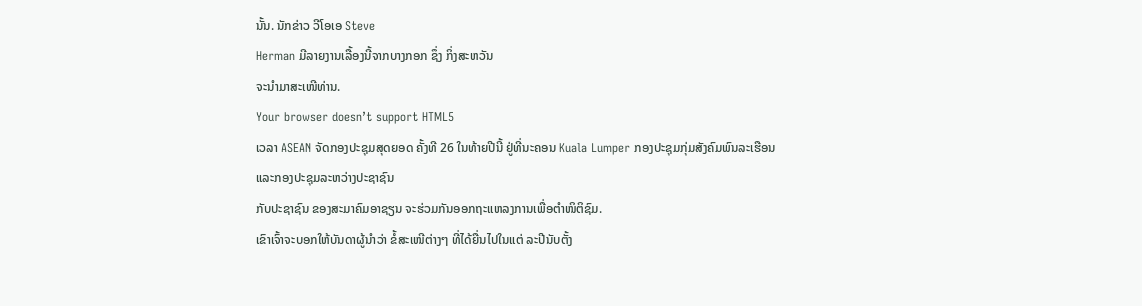ນັ້ນ. ນັກຂ່າວ ວີໂອເອ Steve
Herman ມີລາຍງານເລື້ອງນີ້ຈາກບາງກອກ ຊຶ່ງ ກິ່ງສະຫວັນ
ຈະນຳມາສະເໜີທ່ານ.
Your browser doesn’t support HTML5
ເວລາ ASEAN ຈັດກອງປະຊຸມສຸດຍອດ ຄັ້ງທີ 26 ໃນທ້າຍປີນີ້ ຢູ່ທີ່ນະຄອນ Kuala Lumper ກອງປະຊຸມກຸ່ມສັງຄົມພົນລະເຮືອນ ແລະກອງປະຊຸມລະຫວ່າງປະຊາຊົນ
ກັບປະຊາຊົນ ຂອງສະມາຄົມອາຊຽນ ຈະຮ່ວມກັນອອກຖະແຫລງການເພື່ອຕຳໜິຕິຊົມ.
ເຂົາເຈົ້າຈະບອກໃຫ້ບັນດາຜູ້ນຳວ່າ ຂໍ້ສະເໜີຕ່າງໆ ທີ່ໄດ້ຍື່ນໄປໃນແຕ່ ລະປີນັບຕັ້ງ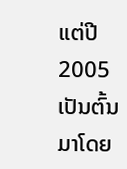ແຕ່ປີ 2005 ເປັນຕົ້ນມາໂດຍ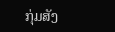ກຸ່ມສັງ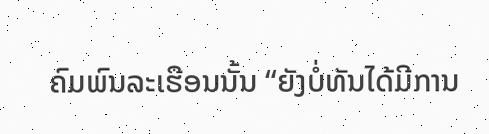ຄົມພົນລະເຮືອນນັ້ນ “ຍັງບໍ່ທັນໄດ້ມີການ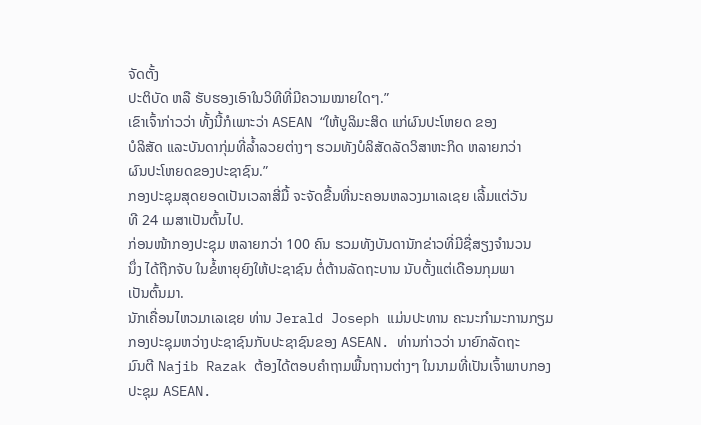ຈັດຕັ້ງ
ປະຕິບັດ ຫລື ຮັບຮອງເອົາໃນວິທີທີ່ມີຄວາມໝາຍໃດໆ.”
ເຂົາເຈົ້າກ່າວວ່າ ທັ້ງນີ້ກໍເພາະວ່າ ASEAN “ໃຫ້ບູລິມະສິດ ແກ່ຜົນປະໂຫຍດ ຂອງ
ບໍລິສັດ ແລະບັນດາກຸ່ມທີ່ລ້ຳລວຍຕ່າງໆ ຮວມທັງບໍລິສັດລັດວິສາຫະກິດ ຫລາຍກວ່າ
ຜົນປະໂຫຍດຂອງປະຊາຊົນ.”
ກອງປະຊຸມສຸດຍອດເປັນເວລາສີ່ມື້ ຈະຈັດຂື້ນທີ່ນະຄອນຫລວງມາເລເຊຍ ເລີ້ມແຕ່ວັນ
ທີ 24 ເມສາເປັນຕົ້ນໄປ.
ກ່ອນໜ້າກອງປະຊຸມ ຫລາຍກວ່າ 100 ຄົນ ຮວມທັງບັນດານັກຂ່າວທີ່ມີຊື່ສຽງຈຳນວນ
ນຶ່ງ ໄດ້ຖືກຈັບ ໃນຂໍ້ຫາຍຸຍົງໃຫ້ປະຊາຊົນ ຕໍ່ຕ້ານລັດຖະບານ ນັບຕັ້ງແຕ່ເດືອນກຸມພາ
ເປັນຕົ້ນມາ.
ນັກເຄື່ອນໄຫວມາເລເຊຍ ທ່ານ Jerald Joseph ແມ່ນປະທານ ຄະນະກຳມະການກຽມ
ກອງປະຊຸມຫວ່າງປະຊາຊົນກັບປະຊາຊົນຂອງ ASEAN. ທ່ານກ່າວວ່າ ນາຍົກລັດຖະ
ມົນຕີ Najib Razak ຕ້ອງໄດ້ຕອບຄຳຖາມພື້ນຖານຕ່າງໆ ໃນນາມທີ່ເປັນເຈົ້າພາບກອງ
ປະຊຸມ ASEAN.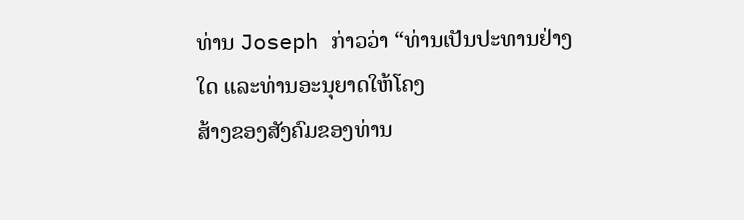ທ່ານ Joseph ກ່າວວ່າ “ທ່ານເປັນປະທານຢ່າງໃດ ແລະທ່ານອະນຸຍາດໃຫ້ໂຄງ
ສ້າງຂອງສັງຄົມຂອງທ່ານ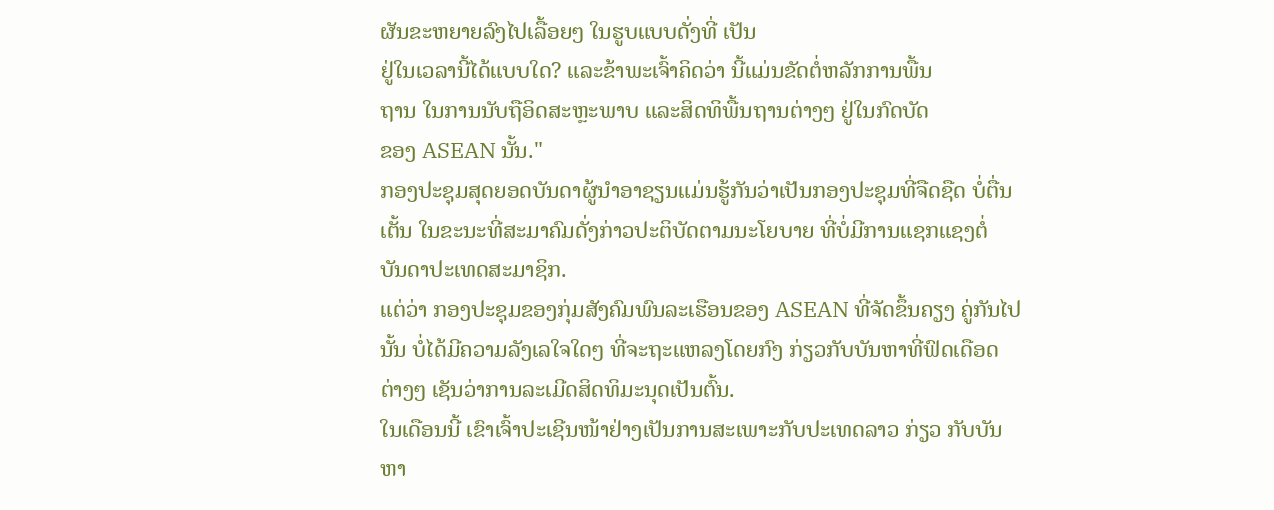ຜັນຂະຫຍາຍລົງໄປເລື້ອຍໆ ໃນຮູບແບບດັ່ງທີ່ ເປັນ
ຢູ່ໃນເວລານີ້ໄດ້ແບບໃດ? ແລະຂ້າພະເຈົ້າຄິດວ່າ ນີ້ແມ່ນຂັດຕໍ່ຫລັກການພື້ນ
ຖານ ໃນການນັບຖືອິດສະຫຼະພາບ ແລະສິດທິພື້ນຖານຕ່າງໆ ຢູ່ໃນກົດບັດ
ຂອງ ASEAN ນັ້ນ."
ກອງປະຊຸມສຸດຍອດບັນດາຜູ້ນຳອາຊຽນແມ່ນຮູ້ກັນວ່າເປັນກອງປະຊຸມທີ່ຈືດຊືດ ບໍ່ຕື່ນ
ເຕັ້ນ ໃນຂະນະທີ່ສະມາຄົມດັ່ງກ່າວປະຕິບັດຕາມນະໂຍບາຍ ທີ່ບໍ່ມີການແຊກແຊງຕໍ່
ບັນດາປະເທດສະມາຊິກ.
ແຕ່ວ່າ ກອງປະຊຸມຂອງກຸ່ມສັງຄົມພົນລະເຮືອນຂອງ ASEAN ທີ່ຈັດຂຶ້ນຄຽງ ຄູ່ກັນໄປ
ນັ້ນ ບໍ່ໄດ້ມີຄວາມລັງເລໃຈໃດໆ ທີ່ຈະຖະແຫລງໂດຍກົງ ກ່ຽວກັບບັນຫາທີ່ຟົດເດືອດ
ຕ່າງໆ ເຊັນວ່າການລະເມີດສິດທິມະນຸດເປັນຕົ້ນ.
ໃນເດືອນນີ້ ເຂົາເຈົ້າປະເຊີນໜ້າຢ່າງເປັນການສະເພາະກັບປະເທດລາວ ກ່ຽວ ກັບບັນ
ຫາ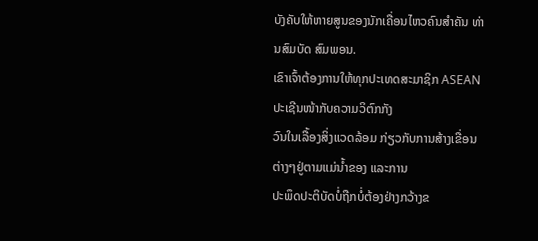ບັງຄັບໃຫ້ຫາຍສູນຂອງນັກເຄື່ອນໄຫວຄົນສຳຄັນ ທ່ານສົມບັດ ສົມພອນ.
ເຂົາເຈົ້າຕ້ອງການໃຫ້ທຸກປະເທດສະມາຊິກ ASEAN ປະເຊີນໜ້າກັບຄວາມວິຕົກກັງ
ວົນໃນເລື້ອງສິ່ງແວດລ້ອມ ກ່ຽວກັບການສ້າງເຂື່ອນຕ່າງໆຢູ່ຕາມແມ່ນ້ຳຂອງ ແລະການ
ປະພຶດປະຕິບັດບໍ່ຖືກບໍ່ຕ້ອງຢ່າງກວ້າງຂ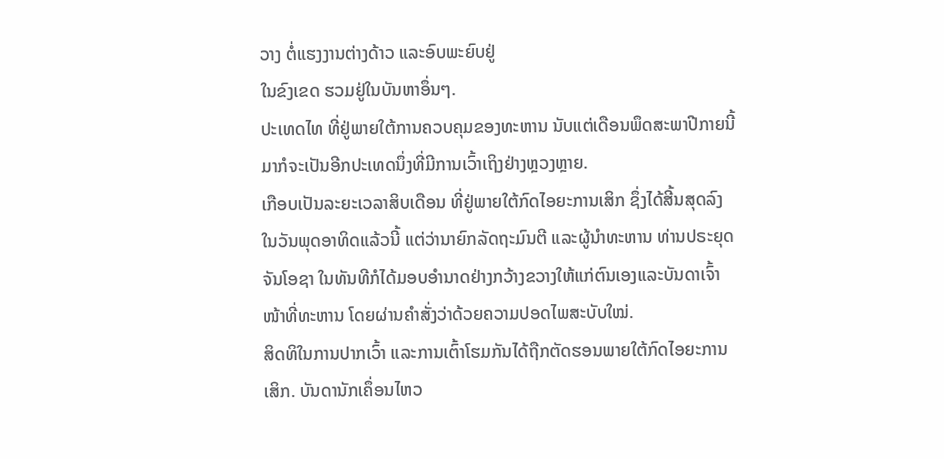ວາງ ຕໍ່ແຮງງານຕ່າງດ້າວ ແລະອົບພະຍົບຢູ່
ໃນຂົງເຂດ ຮວມຢູ່ໃນບັນຫາອຶ່ນໆ.
ປະເທດໄທ ທີ່ຢູ່ພາຍໃຕ້ການຄວບຄຸມຂອງທະຫານ ນັບແຕ່ເດືອນພຶດສະພາປີກາຍນີ້
ມາກໍຈະເປັນອີກປະເທດນຶ່ງທີ່ມີການເວົ້າເຖິງຢ່າງຫຼວງຫຼາຍ.
ເກືອບເປັນລະຍະເວລາສິບເດືອນ ທີ່ຢູ່ພາຍໃຕ້ກົດໄອຍະການເສິກ ຊຶ່ງໄດ້ສີ້ນສຸດລົງ
ໃນວັນພຸດອາທິດແລ້ວນີ້ ແຕ່ວ່ານາຍົກລັດຖະມົນຕີ ແລະຜູ້ນຳທະຫານ ທ່ານປຣະຍຸດ
ຈັນໂອຊາ ໃນທັນທີກໍໄດ້ມອບອຳນາດຢ່າງກວ້າງຂວາງໃຫ້ແກ່ຕົນເອງແລະບັນດາເຈົ້າ
ໜ້າທີ່ທະຫານ ໂດຍຜ່ານຄຳສັ່ງວ່າດ້ວຍຄວາມປອດໄພສະບັບໃໝ່.
ສິດທິໃນການປາກເວົ້າ ແລະການເຕົ້າໂຮມກັນໄດ້ຖືກຕັດຮອນພາຍໃຕ້ກົດໄອຍະການ
ເສິກ. ບັນດານັກເຄຶ່ອນໄຫວ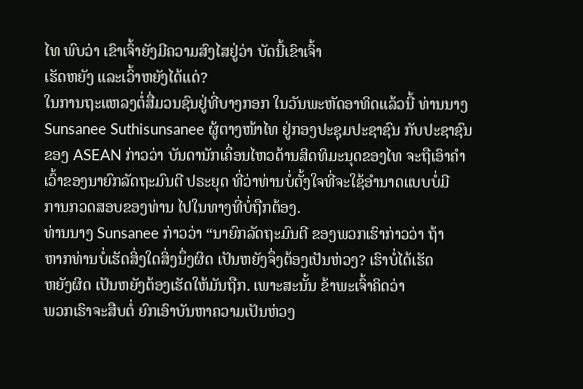ໄທ ພົບວ່າ ເຂົາເຈົ້າຍັງມີຄວາມສົງໄສຢູ່ວ່າ ບັດນີ້ເຂົາເຈົ້າ
ເຮັດຫຍັງ ແລະເວົ້າຫຍັງໄດ້ແດ່?
ໃນການຖະແຫລງຕໍ່ສື່ມວນຊົນຢູ່ທີ່ບາງກອກ ໃນວັນພະຫັດອາທິດແລ້ວນີ້ ທ່ານນາງ Sunsanee Suthisunsanee ຜູ້ຕາງໜ້າໄທ ຢູ່ກອງປະຊຸມປະຊາຊົນ ກັບປະຊາຊົນ
ຂອງ ASEAN ກ່າວວ່າ ບັນດານັກເຄຶ່ອນໄຫວດ້ານສິດທິມະນຸດຂອງໄທ ຈະຖືເອົາຄຳ
ເວົ້າຂອງນາຍົກລັດຖະມົນຕີ ປຣະຍຸດ ທີ່ວ່າທ່ານບໍ່ຕັ້ງໃຈທີ່ຈະໃຊ້ອຳນາດແບບບໍ່ມີ
ການກວດສອບຂອງທ່ານ ໄປໃນທາງທີ່ບໍ່ຖືກຕ້ອງ.
ທ່ານນາງ Sunsanee ກ່າວວ່າ “ນາຍົກລັດຖະມົນຕີ ຂອງພວກເຮົາກ່າວວ່າ ຖ້າ
ຫາກທ່ານບໍ່ເຮັດສິ່ງໃດສິ່ງນຶ່ງຜິດ ເປັນຫຍັງຈຶ່ງຕ້ອງເປັນຫ່ວງ? ເຮົາບໍ່ໄດ້ເຮັດ
ຫຍັງຜິດ ເປັນຫຍັງຕ້ອງເຮັດໃຫ້ມັນຖືກ. ເພາະສະນັ້ນ ຂ້າພະເຈົ້າຄິດວ່າ
ພວກເຮົາຈະສືບຕໍ່ ຍົກເອົາບັນຫາຄວາມເປັນຫ່ວງ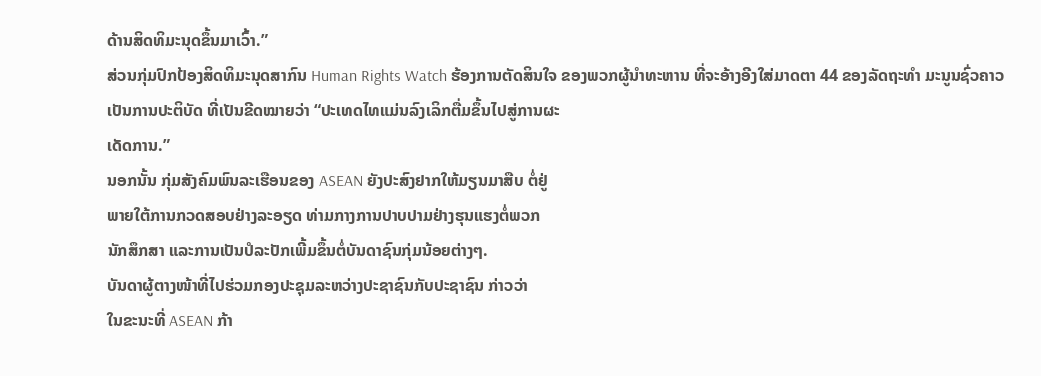ດ້ານສິດທິມະນຸດຂຶ້ນມາເວົ້າ.”
ສ່ວນກຸ່ມປົກປ້ອງສິດທິມະນຸດສາກົນ Human Rights Watch ຮ້ອງການຕັດສິນໃຈ ຂອງພວກຜູ້ນຳທະຫານ ທີ່ຈະອ້າງອີງໃສ່ມາດຕາ 44 ຂອງລັດຖະທຳ ມະນູນຊົ່ວຄາວ
ເປັນການປະຕິບັດ ທີ່ເປັນຂີດໝາຍວ່າ “ປະເທດໄທແມ່ນລົງເລິກຕື່ມຂຶ້ນໄປສູ່ການຜະ
ເດັດການ.”
ນອກນັ້ນ ກຸ່ມສັງຄົມພົນລະເຮືອນຂອງ ASEAN ຍັງປະສົງຢາກໃຫ້ມຽນມາສືບ ຕໍ່ຢູ່
ພາຍໃຕ້ການກວດສອບຢ່າງລະອຽດ ທ່າມກາງການປາບປາມຢ່າງຮຸນແຮງຕໍ່ພວກ
ນັກສຶກສາ ແລະການເປັນປໍລະປັກເພີ້ມຂຶ້ນຕໍ່ບັນດາຊົນກຸ່ມນ້ອຍຕ່າງໆ.
ບັນດາຜູ້ຕາງໜ້າທີ່ໄປຮ່ວມກອງປະຊຸມລະຫວ່າງປະຊາຊົນກັບປະຊາຊົນ ກ່າວວ່າ
ໃນຂະນະທີ່ ASEAN ກ້າ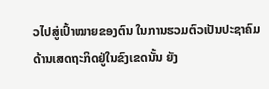ວໄປສູ່ເປົ້າໝາຍຂອງຕົນ ໃນການຮວມຕົວເປັນປະຊາຄົມ
ດ້ານເສດຖະກິດຢູ່ໃນຂົງເຂດນັ້ນ ຍັງ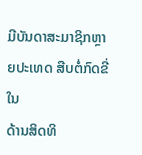ມີບັນດາສະມາຊິກຫຼາຍປະເທດ ສືບຕໍ່ກົດຂີ່ໃນ
ດ້ານສິດທິ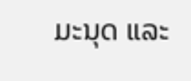ມະນຸດ ແລະ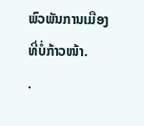ພົວພັນການເມືອງທີ່ບໍ່ກ້າວໜ້າ.
.